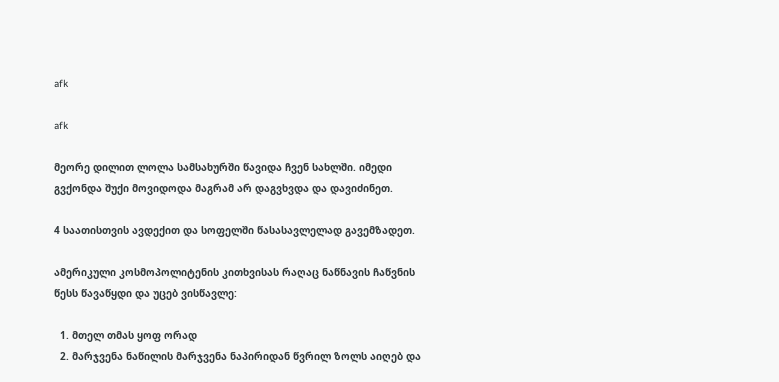afk

afk

მეორე დილით ლოლა სამსახურში წავიდა ჩვენ სახლში. იმედი გვქონდა შუქი მოვიდოდა მაგრამ არ დაგვხვდა და დავიძინეთ.

4 საათისთვის ავდექით და სოფელში წასასავლელად გავემზადეთ.

ამერიკული კოსმოპოლიტენის კითხვისას რაღაც ნაწნავის ჩაწვნის წესს წავაწყდი და უცებ ვისწავლე:

  1. მთელ თმას ყოფ ორად
  2. მარჯვენა ნაწილის მარჯვენა ნაპირიდან წვრილ ზოლს აიღებ და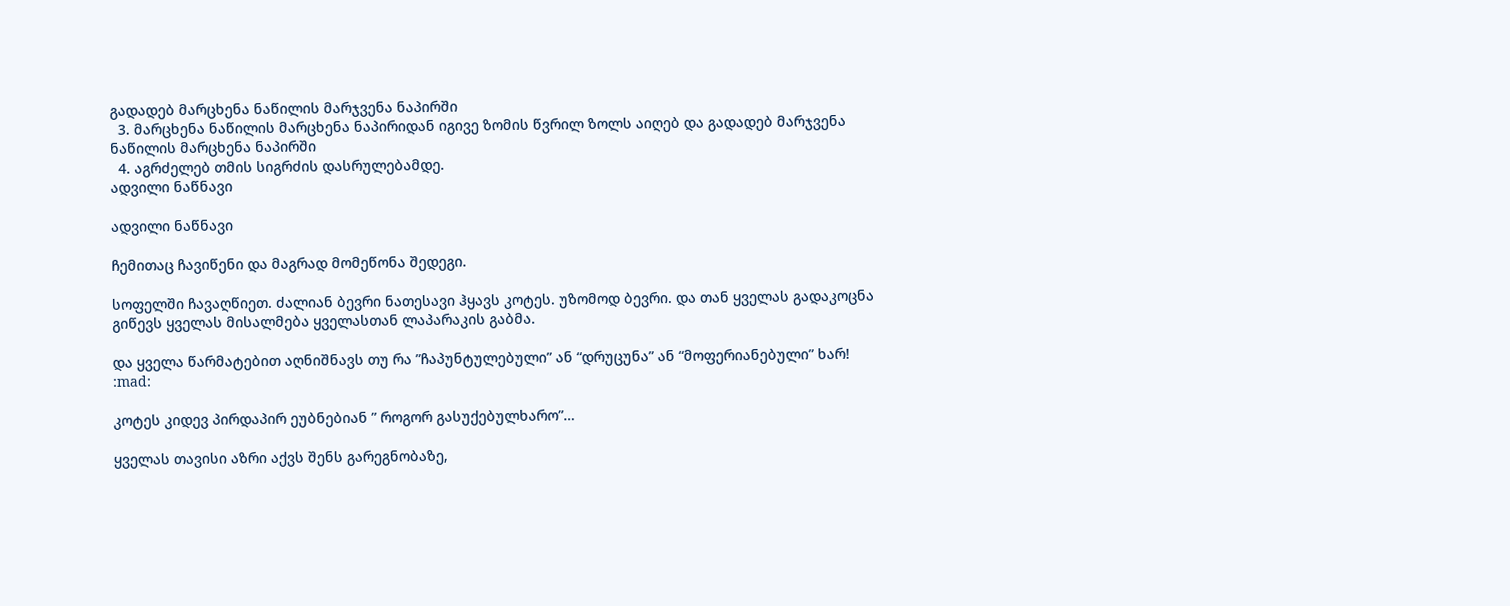გადადებ მარცხენა ნაწილის მარჯვენა ნაპირში
  3. მარცხენა ნაწილის მარცხენა ნაპირიდან იგივე ზომის წვრილ ზოლს აიღებ და გადადებ მარჯვენა ნაწილის მარცხენა ნაპირში
  4. აგრძელებ თმის სიგრძის დასრულებამდე.
ადვილი ნაწნავი

ადვილი ნაწნავი

ჩემითაც ჩავიწენი და მაგრად მომეწონა შედეგი.

სოფელში ჩავაღწიეთ. ძალიან ბევრი ნათესავი ჰყავს კოტეს. უზომოდ ბევრი. და თან ყველას გადაკოცნა გიწევს ყველას მისალმება ყველასთან ლაპარაკის გაბმა.

და ყველა წარმატებით აღნიშნავს თუ რა ”ჩაპუნტულებული” ან “დრუცუნა” ან “მოფერიანებული” ხარ! :mad:

კოტეს კიდევ პირდაპირ ეუბნებიან ” როგორ გასუქებულხარო”…

ყველას თავისი აზრი აქვს შენს გარეგნობაზე,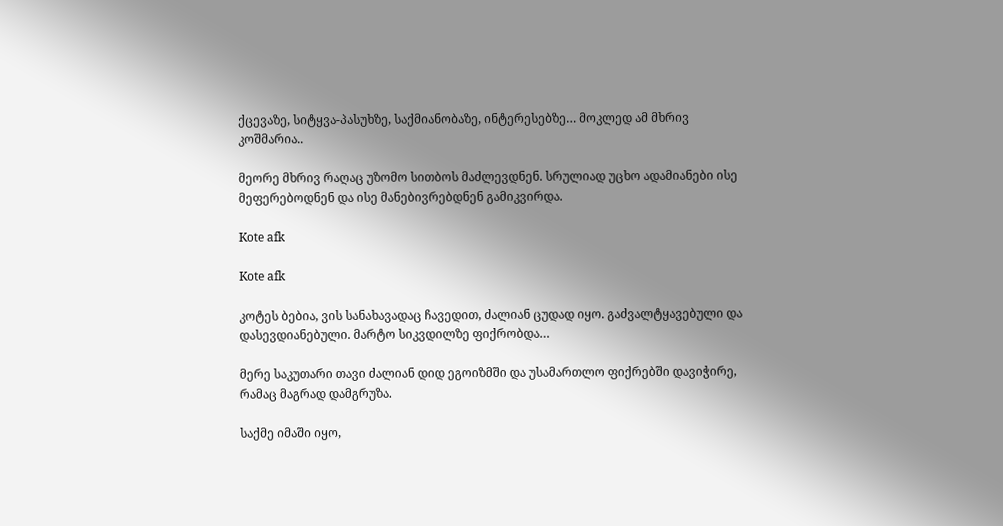ქცევაზე, სიტყვა-პასუხზე, საქმიანობაზე, ინტერესებზე… მოკლედ ამ მხრივ კოშმარია..

მეორე მხრივ რაღაც უზომო სითბოს მაძლევდნენ. სრულიად უცხო ადამიანები ისე მეფერებოდნენ და ისე მანებივრებდნენ გამიკვირდა.

Kote afk

Kote afk

კოტეს ბებია, ვის სანახავადაც ჩავედით, ძალიან ცუდად იყო. გაძვალტყავებული და დასევდიანებული. მარტო სიკვდილზე ფიქრობდა…

მერე საკუთარი თავი ძალიან დიდ ეგოიზმში და უსამართლო ფიქრებში დავიჭირე, რამაც მაგრად დამგრუზა.

საქმე იმაში იყო,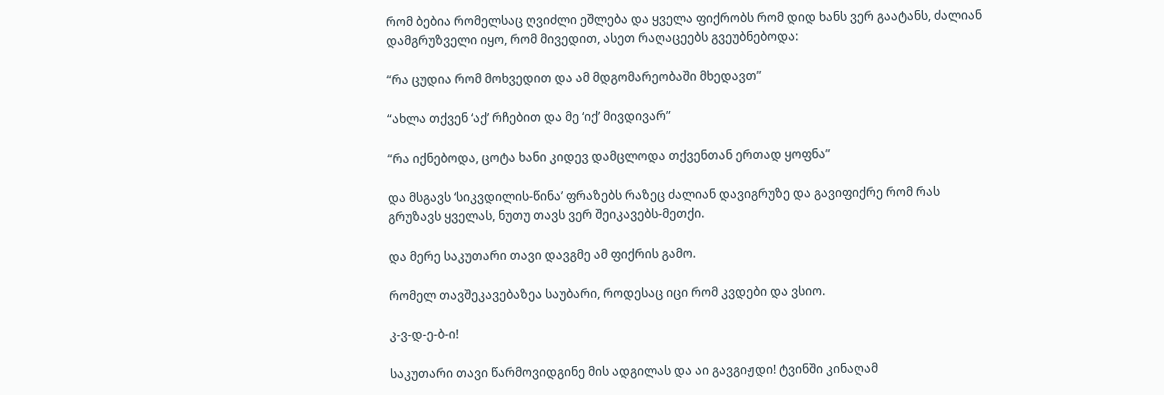რომ ბებია რომელსაც ღვიძლი ეშლება და ყველა ფიქრობს რომ დიდ ხანს ვერ გაატანს, ძალიან დამგრუზველი იყო, რომ მივედით, ასეთ რაღაცეებს გვეუბნებოდა:

“რა ცუდია რომ მოხვედით და ამ მდგომარეობაში მხედავთ”

“ახლა თქვენ ‘აქ’ რჩებით და მე ‘იქ’ მივდივარ”

“რა იქნებოდა, ცოტა ხანი კიდევ დამცლოდა თქვენთან ერთად ყოფნა”

და მსგავს ‘სიკვდილის-წინა’ ფრაზებს რაზეც ძალიან დავიგრუზე და გავიფიქრე რომ რას გრუზავს ყველას, ნუთუ თავს ვერ შეიკავებს-მეთქი.

და მერე საკუთარი თავი დავგმე ამ ფიქრის გამო.

რომელ თავშეკავებაზეა საუბარი, როდესაც იცი რომ კვდები და ვსიო.

კ-ვ-დ-ე-ბ-ი!

საკუთარი თავი წარმოვიდგინე მის ადგილას და აი გავგიჟდი! ტვინში კინაღამ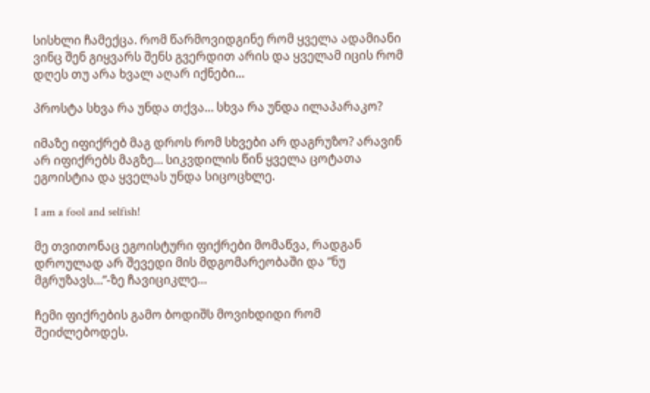სისხლი ჩამექცა. რომ წარმოვიდგინე რომ ყველა ადამიანი ვინც შენ გიყვარს შენს გვერდით არის და ყველამ იცის რომ დღეს თუ არა ხვალ აღარ იქნები…

პროსტა სხვა რა უნდა თქვა… სხვა რა უნდა ილაპარაკო?

იმაზე იფიქრებ მაგ დროს რომ სხვები არ დაგრუზო? არავინ არ იფიქრებს მაგზე… სიკვდილის წინ ყველა ცოტათა ეგოისტია და ყველას უნდა სიცოცხლე.

I am a fool and selfish!

მე თვითონაც ეგოისტური ფიქრები მომაწვა, რადგან დროულად არ შევედი მის მდგომარეობაში და “ნუ მგრუზავს…”-ზე ჩავიციკლე…

ჩემი ფიქრების გამო ბოდიშს მოვიხდიდი რომ შეიძლებოდეს.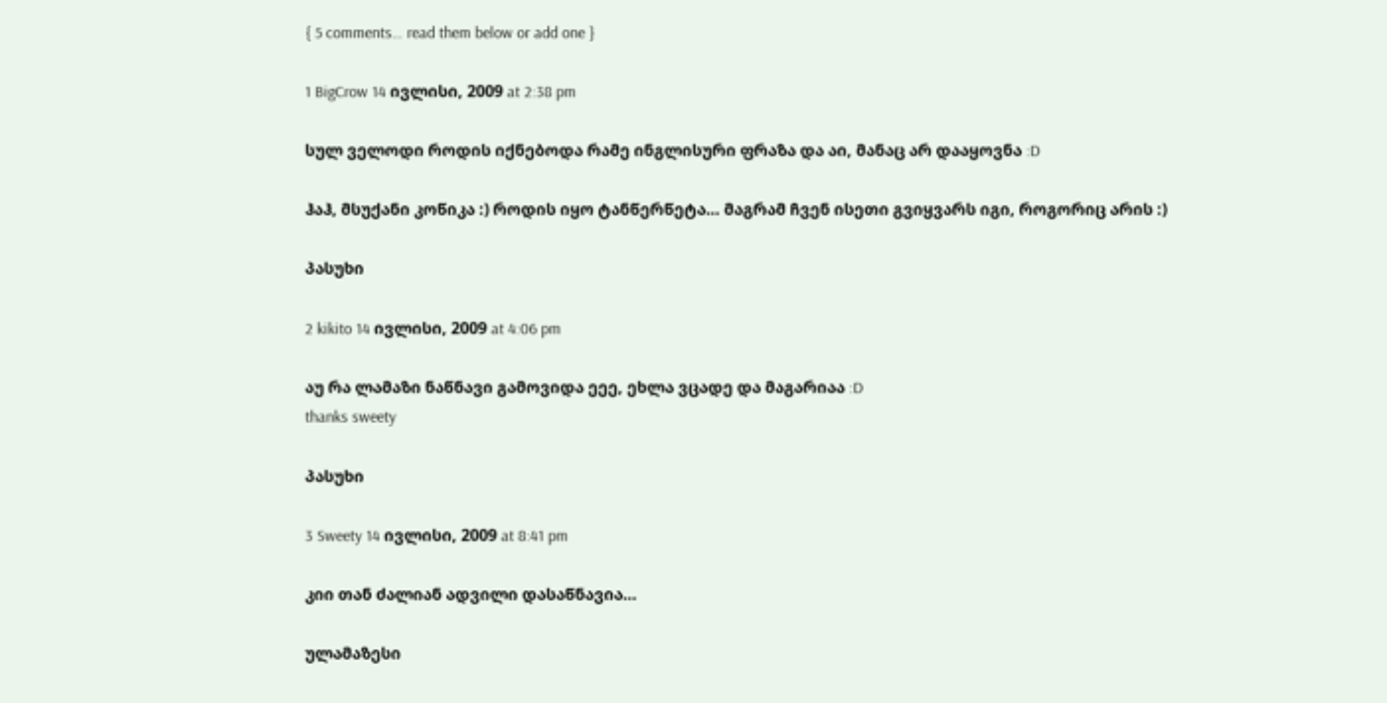{ 5 comments… read them below or add one }

1 BigCrow 14 ივლისი, 2009 at 2:38 pm

სულ ველოდი როდის იქნებოდა რამე ინგლისური ფრაზა და აი, მანაც არ დააყოვნა :D

ჰაჰ, მსუქანი კოწიკა :) როდის იყო ტანწერწეტა… მაგრამ ჩვენ ისეთი გვიყვარს იგი, როგორიც არის :)

პასუხი

2 kikito 14 ივლისი, 2009 at 4:06 pm

აუ რა ლამაზი ნაწნავი გამოვიდა ეეე, ეხლა ვცადე და მაგარიაა :D
thanks sweety

პასუხი

3 Sweety 14 ივლისი, 2009 at 8:41 pm

კიი თან ძალიან ადვილი დასაწნავია…

ულამაზესი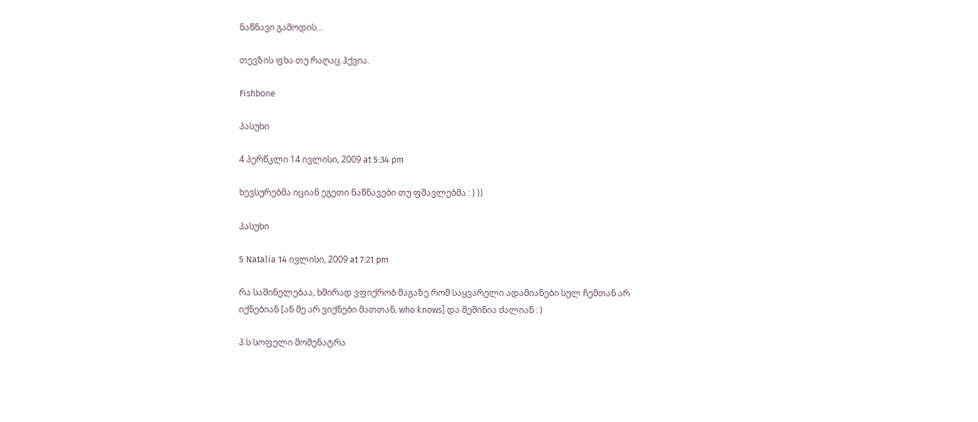ნაწნავი გამოდის…

თევზის ფხა თუ რაღაც ჰქვია.

Fishbone

პასუხი

4 პერწკლი 14 ივლისი, 2009 at 5:34 pm

ხევსურებმა იციან ეგეთი ნაწნავები თუ ფშავლებმა : ) ))

პასუხი

5 Natalia 14 ივლისი, 2009 at 7:21 pm

რა საშინელებაა, ხშირად ვფიქრობ მაგაზე რომ საყვარელი ადამიანები სულ ჩემთან არ იქნებიან [ან მე არ ვიქნები მათთან, who knows] და მეშინია ძალიან : )

პ.ს სოფელი მომენატრა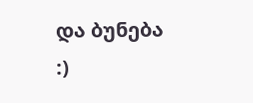და ბუნება :)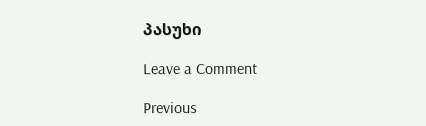პასუხი

Leave a Comment

Previous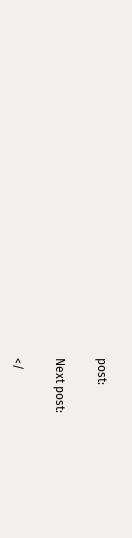post:

Next post:

</